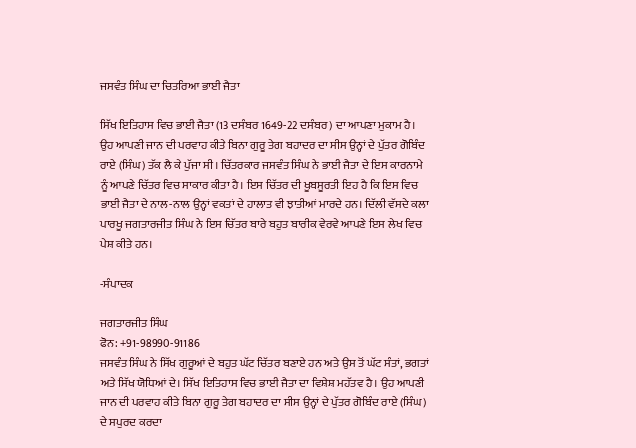ਜਸਵੰਤ ਸਿੰਘ ਦਾ ਚਿਤਰਿਆ ਭਾਈ ਜੈਤਾ

ਸਿੱਖ ਇਤਿਹਾਸ ਵਿਚ ਭਾਈ ਜੈਤਾ (13 ਦਸੰਬਰ 1649-22 ਦਸੰਬਰ) ਦਾ ਆਪਣਾ ਮੁਕਾਮ ਹੈ। ਉਹ ਆਪਣੀ ਜਾਨ ਦੀ ਪਰਵਾਹ ਕੀਤੇ ਬਿਨਾ ਗੁਰੂ ਤੇਗ ਬਹਾਦਰ ਦਾ ਸੀਸ ਉਨ੍ਹਾਂ ਦੇ ਪੁੱਤਰ ਗੋਬਿੰਦ ਰਾਏ (ਸਿੰਘ) ਤੱਕ ਲੈ ਕੇ ਪੁੱਜਾ ਸੀ। ਚਿੱਤਰਕਾਰ ਜਸਵੰਤ ਸਿੰਘ ਨੇ ਭਾਈ ਜੈਤਾ ਦੇ ਇਸ ਕਾਰਨਾਮੇ ਨੂੰ ਆਪਣੇ ਚਿੱਤਰ ਵਿਚ ਸਾਕਾਰ ਕੀਤਾ ਹੈ। ਇਸ ਚਿੱਤਰ ਦੀ ਖੂਬਸੂਰਤੀ ਇਹ ਹੈ ਕਿ ਇਸ ਵਿਚ ਭਾਈ ਜੈਤਾ ਦੇ ਨਾਲ-ਨਾਲ ਉਨ੍ਹਾਂ ਵਕਤਾਂ ਦੇ ਹਾਲਾਤ ਵੀ ਝਾਤੀਆਂ ਮਾਰਦੇ ਹਨ। ਦਿੱਲੀ ਵੱਸਦੇ ਕਲਾ ਪਾਰਖੂ ਜਗਤਾਰਜੀਤ ਸਿੰਘ ਨੇ ਇਸ ਚਿੱਤਰ ਬਾਰੇ ਬਹੁਤ ਬਾਰੀਕ ਵੇਰਵੇ ਆਪਣੇ ਇਸ ਲੇਖ ਵਿਚ ਪੇਸ਼ ਕੀਤੇ ਹਨ।

-ਸੰਪਾਦਕ

ਜਗਤਾਰਜੀਤ ਸਿੰਘ
ਫੋਨ: +91-98990-91186
ਜਸਵੰਤ ਸਿੰਘ ਨੇ ਸਿੱਖ ਗੁਰੂਆਂ ਦੇ ਬਹੁਤ ਘੱਟ ਚਿੱਤਰ ਬਣਾਏ ਹਨ ਅਤੇ ਉਸ ਤੋਂ ਘੱਟ ਸੰਤਾਂ, ਭਗਤਾਂ ਅਤੇ ਸਿੱਖ ਯੋਧਿਆਂ ਦੇ। ਸਿੱਖ ਇਤਿਹਾਸ ਵਿਚ ਭਾਈ ਜੈਤਾ ਦਾ ਵਿਸ਼ੇਸ਼ ਮਹੱਤਵ ਹੈ। ਉਹ ਆਪਣੀ ਜਾਨ ਦੀ ਪਰਵਾਹ ਕੀਤੇ ਬਿਨਾ ਗੁਰੂ ਤੇਗ ਬਹਾਦਰ ਦਾ ਸੀਸ ਉਨ੍ਹਾਂ ਦੇ ਪੁੱਤਰ ਗੋਬਿੰਦ ਰਾਏ (ਸਿੰਘ) ਦੇ ਸਪੁਰਦ ਕਰਦਾ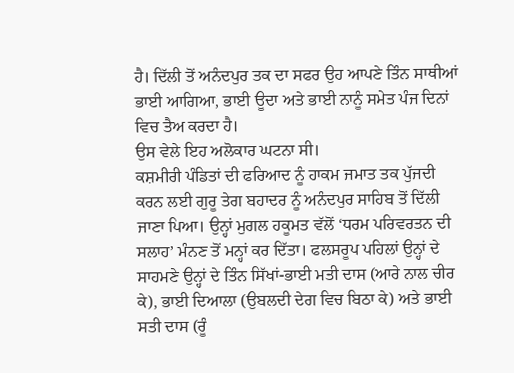ਹੈ। ਦਿੱਲੀ ਤੋਂ ਅਨੰਦਪੁਰ ਤਕ ਦਾ ਸਫਰ ਉਹ ਆਪਣੇ ਤਿੰਨ ਸਾਥੀਆਂ ਭਾਈ ਆਗਿਆ, ਭਾਈ ਊਦਾ ਅਤੇ ਭਾਈ ਨਾਨੂੰ ਸਮੇਤ ਪੰਜ ਦਿਨਾਂ ਵਿਚ ਤੈਅ ਕਰਦਾ ਹੈ।
ਉਸ ਵੇਲੇ ਇਹ ਅਲੋਕਾਰ ਘਟਨਾ ਸੀ।
ਕਸ਼ਮੀਰੀ ਪੰਡਿਤਾਂ ਦੀ ਫਰਿਆਦ ਨੂੰ ਹਾਕਮ ਜਮਾਤ ਤਕ ਪੁੱਜਦੀ ਕਰਨ ਲਈ ਗੁਰੂ ਤੇਗ ਬਹਾਦਰ ਨੂੰ ਅਨੰਦਪੁਰ ਸਾਹਿਬ ਤੋਂ ਦਿੱਲੀ ਜਾਣਾ ਪਿਆ। ਉਨ੍ਹਾਂ ਮੁਗਲ ਹਕੂਮਤ ਵੱਲੋਂ ‘ਧਰਮ ਪਰਿਵਰਤਨ ਦੀ ਸਲਾਹ’ ਮੰਨਣ ਤੋਂ ਮਨ੍ਹਾਂ ਕਰ ਦਿੱਤਾ। ਫਲਸਰੂਪ ਪਹਿਲਾਂ ਉਨ੍ਹਾਂ ਦੇ ਸਾਹਮਣੇ ਉਨ੍ਹਾਂ ਦੇ ਤਿੰਨ ਸਿੱਖਾਂ-ਭਾਈ ਮਤੀ ਦਾਸ (ਆਰੇ ਨਾਲ ਚੀਰ ਕੇ), ਭਾਈ ਦਿਆਲਾ (ਉਬਲਦੀ ਦੇਗ ਵਿਚ ਬਿਠਾ ਕੇ) ਅਤੇ ਭਾਈ ਸਤੀ ਦਾਸ (ਰੂੰ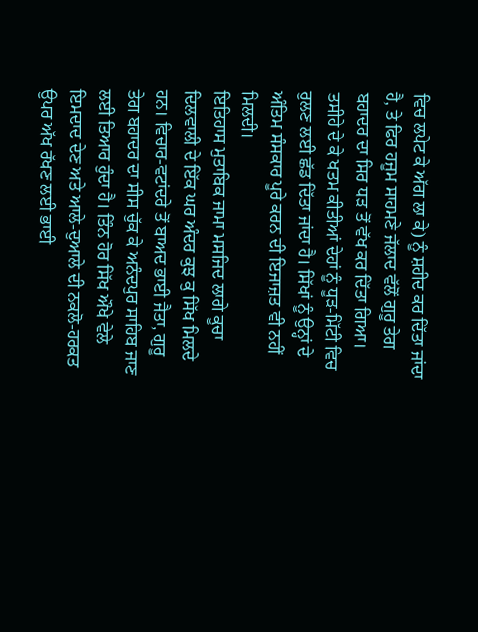ਵਿਚ ਲਪੇਟ ਕੇ ਅੱਗ ਲਾ ਕੇ) ਨੂੰ ਸ਼ਹੀਦ ਕਰ ਦਿੱਤਾ ਜਾਂਦਾ ਹੈ, ਤੇ ਫਿਰ ਹਜੂਮ ਸਾਹਮਣੇ ਜੱਲਾਦ ਵੱਲੋਂ ਗੁਰੂ ਤੇਗ ਬਹਾਦਰ ਦਾ ਸਿਰ ਧੜ ਤੋਂ ਵੱਖ ਕਰ ਦਿੱਤਾ ਗਿਆ। ਤਸੀਹੇ ਦੇ ਕੇ ਖਤਮ ਕੀਤੀਆਂ ਦੇਹਾਂ ਨੂੰ ਧੂੜ-ਮਿੱਟੀ ਵਿਚ ਰੁਲਣ ਲਈ ਛੱਡ ਦਿੱਤਾ ਜਾਂਦਾ ਹੈ। ਸਿੱਖਾਂ ਨੂੰ ਉਨ੍ਹਾਂ ਦੇ ਅੰਤਿਮ ਸੰਸਕਾਰ ਪੂਰੇ ਕਰਨ ਦੀ ਇਜਾਜ਼ਤ ਵੀ ਨਹੀਂ ਮਿਲਦੀ।
ਇਤਿਹਾਸ ਮੁਤਾਬਿਕ ਜਾਮਾ ਮਸਜਿਦ ਲਾਗੇ ਕੂਚਾ ਦਿਲਵਾਲੀ ਦੇ ਇੱਕ ਘਰ ਅੰਦਰ ਕੁਝ ਕੁ ਸਿੱਖ ਮਿਲਦੇ ਹਨ। ਵਿਚਾਰ-ਵਟਾਂਦਰੇ ਤੋਂ ਬਾਅਦ ਭਾਈ ਜੈਤਾ, ਗੁਰੂ ਤੇਗ ਬਹਾਦਰ ਦਾ ਸੀਸ ਚੁੱਕ ਕੇ ਅਨੰਦਪੁਰ ਸਾਹਿਬ ਜਾਣ ਲਈ ਤਿਆਰ ਹੁੰਦਾ ਹੈ। ਤਿੰਨ ਹੋਰ ਸਿੱਖ ਔਖੇ ਵੇਲੇ ਇਮਦਾਦ ਦੇਣ ਅਤੇ ਆਲੇ-ਦੁਆਲੇ ਦੀ ਨਕਲੋ-ਹਰਕਤ ਉਪਰ ਅੱਖ ਰੱਖਣ ਲਈ ਭਾਈ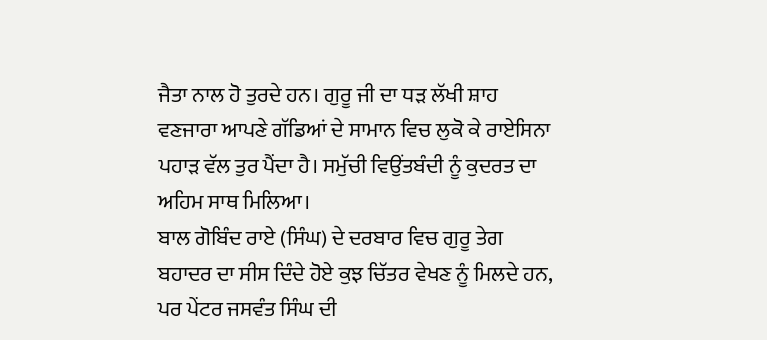ਜੈਤਾ ਨਾਲ ਹੋ ਤੁਰਦੇ ਹਨ। ਗੁਰੂ ਜੀ ਦਾ ਧੜ ਲੱਖੀ ਸ਼ਾਹ ਵਣਜਾਰਾ ਆਪਣੇ ਗੱਡਿਆਂ ਦੇ ਸਾਮਾਨ ਵਿਚ ਲੁਕੋ ਕੇ ਰਾਏਸਿਨਾ ਪਹਾੜ ਵੱਲ ਤੁਰ ਪੈਂਦਾ ਹੈ। ਸਮੁੱਚੀ ਵਿਉਂਤਬੰਦੀ ਨੂੰ ਕੁਦਰਤ ਦਾ ਅਹਿਮ ਸਾਥ ਮਿਲਿਆ।
ਬਾਲ ਗੋਬਿੰਦ ਰਾਏ (ਸਿੰਘ) ਦੇ ਦਰਬਾਰ ਵਿਚ ਗੁਰੂ ਤੇਗ ਬਹਾਦਰ ਦਾ ਸੀਸ ਦਿੰਦੇ ਹੋਏ ਕੁਝ ਚਿੱਤਰ ਵੇਖਣ ਨੂੰ ਮਿਲਦੇ ਹਨ, ਪਰ ਪੇਂਟਰ ਜਸਵੰਤ ਸਿੰਘ ਦੀ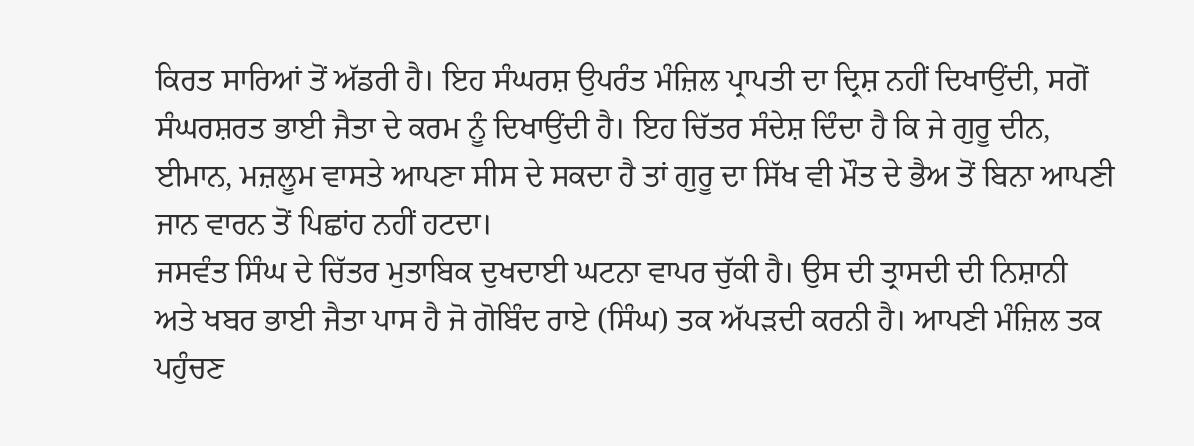ਕਿਰਤ ਸਾਰਿਆਂ ਤੋਂ ਅੱਡਰੀ ਹੈ। ਇਹ ਸੰਘਰਸ਼ ਉਪਰੰਤ ਮੰਜ਼ਿਲ ਪ੍ਰਾਪਤੀ ਦਾ ਦ੍ਰਿਸ਼ ਨਹੀਂ ਦਿਖਾਉਂਦੀ, ਸਗੋਂ ਸੰਘਰਸ਼ਰਤ ਭਾਈ ਜੈਤਾ ਦੇ ਕਰਮ ਨੂੰ ਦਿਖਾਉਂਦੀ ਹੈ। ਇਹ ਚਿੱਤਰ ਸੰਦੇਸ਼ ਦਿੰਦਾ ਹੈ ਕਿ ਜੇ ਗੁਰੂ ਦੀਨ, ਈਮਾਨ, ਮਜ਼ਲੂਮ ਵਾਸਤੇ ਆਪਣਾ ਸੀਸ ਦੇ ਸਕਦਾ ਹੈ ਤਾਂ ਗੁਰੂ ਦਾ ਸਿੱਖ ਵੀ ਮੌਤ ਦੇ ਭੈਅ ਤੋਂ ਬਿਨਾ ਆਪਣੀ ਜਾਨ ਵਾਰਨ ਤੋਂ ਪਿਛਾਂਹ ਨਹੀਂ ਹਟਦਾ।
ਜਸਵੰਤ ਸਿੰਘ ਦੇ ਚਿੱਤਰ ਮੁਤਾਬਿਕ ਦੁਖਦਾਈ ਘਟਨਾ ਵਾਪਰ ਚੁੱਕੀ ਹੈ। ਉਸ ਦੀ ਤ੍ਰਾਸਦੀ ਦੀ ਨਿਸ਼ਾਨੀ ਅਤੇ ਖਬਰ ਭਾਈ ਜੈਤਾ ਪਾਸ ਹੈ ਜੋ ਗੋਬਿੰਦ ਰਾਏ (ਸਿੰਘ) ਤਕ ਅੱਪੜਦੀ ਕਰਨੀ ਹੈ। ਆਪਣੀ ਮੰਜ਼ਿਲ ਤਕ ਪਹੁੰਚਣ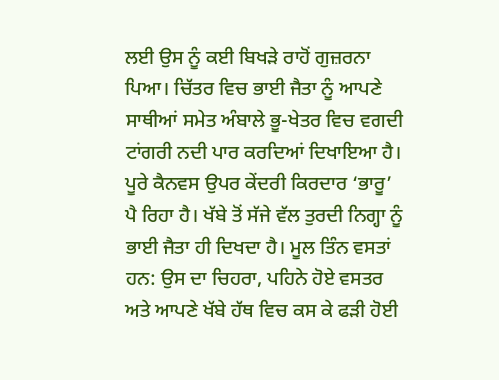ਲਈ ਉਸ ਨੂੰ ਕਈ ਬਿਖੜੇ ਰਾਹੋਂ ਗੁਜ਼ਰਨਾ ਪਿਆ। ਚਿੱਤਰ ਵਿਚ ਭਾਈ ਜੈਤਾ ਨੂੰ ਆਪਣੇ ਸਾਥੀਆਂ ਸਮੇਤ ਅੰਬਾਲੇ ਭੂ-ਖੇਤਰ ਵਿਚ ਵਗਦੀ ਟਾਂਗਰੀ ਨਦੀ ਪਾਰ ਕਰਦਿਆਂ ਦਿਖਾਇਆ ਹੈ।
ਪੂਰੇ ਕੈਨਵਸ ਉਪਰ ਕੇਂਦਰੀ ਕਿਰਦਾਰ ‘ਭਾਰੂ’ ਪੈ ਰਿਹਾ ਹੈ। ਖੱਬੇ ਤੋਂ ਸੱਜੇ ਵੱਲ ਤੁਰਦੀ ਨਿਗ੍ਹਾ ਨੂੰ ਭਾਈ ਜੈਤਾ ਹੀ ਦਿਖਦਾ ਹੈ। ਮੂਲ ਤਿੰਨ ਵਸਤਾਂ ਹਨ: ਉਸ ਦਾ ਚਿਹਰਾ, ਪਹਿਨੇ ਹੋਏ ਵਸਤਰ ਅਤੇ ਆਪਣੇ ਖੱਬੇ ਹੱਥ ਵਿਚ ਕਸ ਕੇ ਫੜੀ ਹੋਈ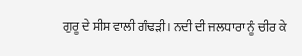ਗੁਰੂ ਦੇ ਸੀਸ ਵਾਲੀ ਗੰਢੜੀ। ਨਦੀ ਦੀ ਜਲਧਾਰਾ ਨੂੰ ਚੀਰ ਕੇ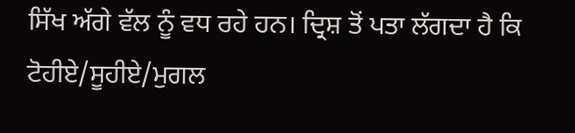ਸਿੱਖ ਅੱਗੇ ਵੱਲ ਨੂੰ ਵਧ ਰਹੇ ਹਨ। ਦ੍ਰਿਸ਼ ਤੋਂ ਪਤਾ ਲੱਗਦਾ ਹੈ ਕਿ ਟੋਹੀਏ/ਸੂਹੀਏ/ਮੁਗਲ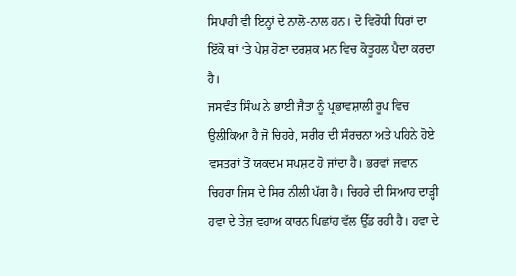ਸਿਪਾਹੀ ਵੀ ਇਨ੍ਹਾਂ ਦੇ ਨਾਲੋ-ਨਾਲ ਹਨ। ਦੋ ਵਿਰੋਧੀ ਧਿਰਾਂ ਦਾ ਇੱਕੋ ਥਾਂ ‘ਤੇ ਪੇਸ਼ ਹੋਣਾ ਦਰਸ਼ਕ ਮਨ ਵਿਚ ਕੋਤੂਹਲ ਪੈਦਾ ਕਰਦਾ ਹੈ।
ਜਸਵੰਤ ਸਿੰਘ ਨੇ ਭਾਈ ਜੈਤਾ ਨੂੰ ਪ੍ਰਭਾਵਸ਼ਾਲੀ ਰੂਪ ਵਿਚ ਉਲੀਕਿਆ ਹੈ ਜੋ ਚਿਹਰੇ, ਸਰੀਰ ਦੀ ਸੰਰਚਨਾ ਅਤੇ ਪਹਿਨੇ ਹੋਏ ਵਸਤਰਾਂ ਤੋਂ ਯਕਦਮ ਸਪਸ਼ਟ ਹੋ ਜਾਂਦਾ ਹੈ। ਭਰਵਾਂ ਜਵਾਨ ਚਿਹਰਾ ਜਿਸ ਦੇ ਸਿਰ ਨੀਲੀ ਪੱਗ ਹੈ। ਚਿਹਰੇ ਦੀ ਸਿਆਹ ਦਾੜ੍ਹੀ ਹਵਾ ਦੇ ਤੇਜ਼ ਵਹਾਅ ਕਾਰਨ ਪਿਛਾਂਹ ਵੱਲ ਉੱਡ ਰਹੀ ਹੈ। ਹਵਾ ਦੇ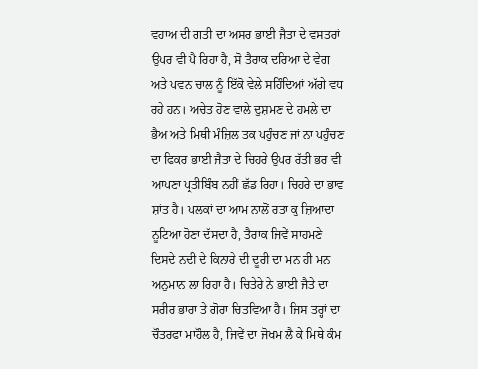ਵਹਾਅ ਦੀ ਗਤੀ ਦਾ ਅਸਰ ਭਾਈ ਜੈਤਾ ਦੇ ਵਸਤਰਾਂ ਉਪਰ ਵੀ ਪੈ ਰਿਹਾ ਹੈ, ਸੋ ਤੈਰਾਕ ਦਰਿਆ ਦੇ ਵੇਗ ਅਤੇ ਪਵਨ ਚਾਲ ਨੂੰ ਇੱਕੋ ਵੇਲੇ ਸਹਿੰਦਿਆਂ ਅੱਗੇ ਵਧ ਰਹੇ ਹਨ। ਅਚੇਤ ਹੋਣ ਵਾਲੇ ਦੁਸ਼ਮਣ ਦੇ ਹਮਲੇ ਦਾ ਭੈਅ ਅਤੇ ਮਿਥੀ ਮੰਜ਼ਿਲ ਤਕ ਪਹੁੰਚਣ ਜਾਂ ਨਾ ਪਹੁੰਚਣ ਦਾ ਫਿਕਰ ਭਾਈ ਜੈਤਾ ਦੇ ਚਿਹਰੇ ਉਪਰ ਰੱਤੀ ਭਰ ਵੀ ਆਪਣਾ ਪ੍ਰਤੀਬਿੰਬ ਨਹੀਂ ਛੱਡ ਰਿਹਾ। ਚਿਹਰੇ ਦਾ ਭਾਵ ਸ਼ਾਂਤ ਹੈ। ਪਲਕਾਂ ਦਾ ਆਮ ਨਾਲੋਂ ਰਤਾ ਕੁ ਜ਼ਿਆਦਾ ਨੂਟਿਆ ਹੋਣਾ ਦੱਸਦਾ ਹੈ, ਤੈਰਾਕ ਜਿਵੇਂ ਸਾਹਮਣੇ ਦਿਸਦੇ ਨਦੀ ਦੇ ਕਿਨਾਰੇ ਦੀ ਦੂਰੀ ਦਾ ਮਨ ਹੀ ਮਨ ਅਨੁਮਾਨ ਲਾ ਰਿਹਾ ਹੈ। ਚਿਤੇਰੇ ਨੇ ਭਾਈ ਜੈਤੇ ਦਾ ਸਰੀਰ ਭਾਰਾ ਤੇ ਗੋਰਾ ਚਿਤਵਿਆ ਹੈ। ਜਿਸ ਤਰ੍ਹਾਂ ਦਾ ਚੌਤਰਫਾ ਮਾਹੌਲ ਹੈ, ਜਿਵੇਂ ਦਾ ਜੋਖਮ ਲੈ ਕੇ ਮਿਥੇ ਕੰਮ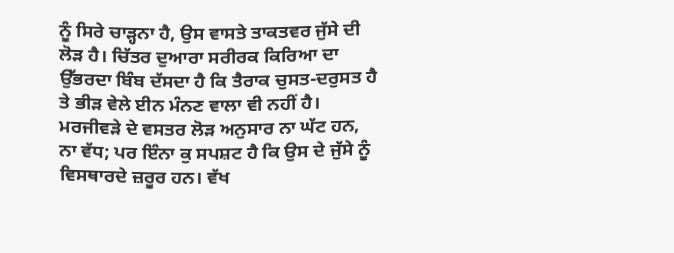ਨੂੰ ਸਿਰੇ ਚਾੜ੍ਹਨਾ ਹੈ, ਉਸ ਵਾਸਤੇ ਤਾਕਤਵਰ ਜੁੱਸੇ ਦੀ ਲੋੜ ਹੈ। ਚਿੱਤਰ ਦੁਆਰਾ ਸਰੀਰਕ ਕਿਰਿਆ ਦਾ ਉੱਭਰਦਾ ਬਿੰਬ ਦੱਸਦਾ ਹੈ ਕਿ ਤੈਰਾਕ ਚੁਸਤ-ਦਰੁਸਤ ਹੈ ਤੇ ਭੀੜ ਵੇਲੇ ਈਨ ਮੰਨਣ ਵਾਲਾ ਵੀ ਨਹੀਂ ਹੈ।
ਮਰਜੀਵੜੇ ਦੇ ਵਸਤਰ ਲੋੜ ਅਨੁਸਾਰ ਨਾ ਘੱਟ ਹਨ, ਨਾ ਵੱਧ; ਪਰ ਇੰਨਾ ਕੁ ਸਪਸ਼ਟ ਹੈ ਕਿ ਉਸ ਦੇ ਜੁੱਸੇ ਨੂੰ ਵਿਸਥਾਰਦੇ ਜ਼ਰੂਰ ਹਨ। ਵੱਖ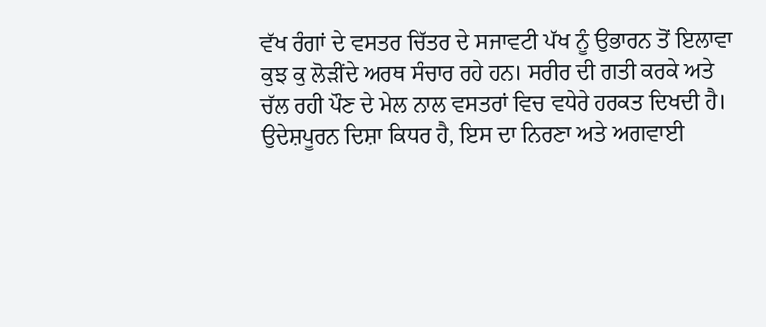ਵੱਖ ਰੰਗਾਂ ਦੇ ਵਸਤਰ ਚਿੱਤਰ ਦੇ ਸਜਾਵਟੀ ਪੱਖ ਨੂੰ ਉਭਾਰਨ ਤੋਂ ਇਲਾਵਾ ਕੁਝ ਕੁ ਲੋੜੀਂਦੇ ਅਰਥ ਸੰਚਾਰ ਰਹੇ ਹਨ। ਸਰੀਰ ਦੀ ਗਤੀ ਕਰਕੇ ਅਤੇ ਚੱਲ ਰਹੀ ਪੌਣ ਦੇ ਮੇਲ ਨਾਲ ਵਸਤਰਾਂ ਵਿਚ ਵਧੇਰੇ ਹਰਕਤ ਦਿਖਦੀ ਹੈ।
ਉਦੇਸ਼ਪੂਰਨ ਦਿਸ਼ਾ ਕਿਧਰ ਹੈ, ਇਸ ਦਾ ਨਿਰਣਾ ਅਤੇ ਅਗਵਾਈ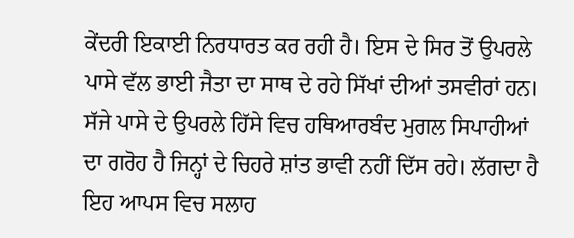ਕੇਂਦਰੀ ਇਕਾਈ ਨਿਰਧਾਰਤ ਕਰ ਰਹੀ ਹੈ। ਇਸ ਦੇ ਸਿਰ ਤੋਂ ਉਪਰਲੇ ਪਾਸੇ ਵੱਲ ਭਾਈ ਜੈਤਾ ਦਾ ਸਾਥ ਦੇ ਰਹੇ ਸਿੱਖਾਂ ਦੀਆਂ ਤਸਵੀਰਾਂ ਹਨ। ਸੱਜੇ ਪਾਸੇ ਦੇ ਉਪਰਲੇ ਹਿੱਸੇ ਵਿਚ ਹਥਿਆਰਬੰਦ ਮੁਗਲ ਸਿਪਾਹੀਆਂ ਦਾ ਗਰੋਹ ਹੈ ਜਿਨ੍ਹਾਂ ਦੇ ਚਿਹਰੇ ਸ਼ਾਂਤ ਭਾਵੀ ਨਹੀਂ ਦਿੱਸ ਰਹੇ। ਲੱਗਦਾ ਹੈ ਇਹ ਆਪਸ ਵਿਚ ਸਲਾਹ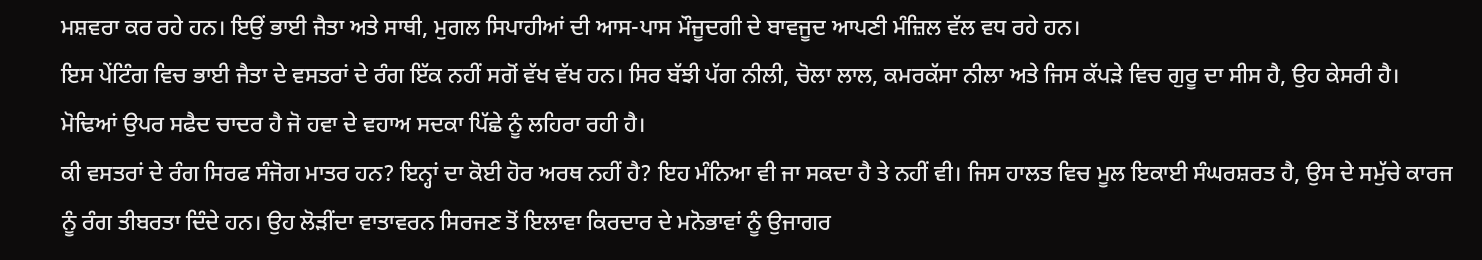ਮਸ਼ਵਰਾ ਕਰ ਰਹੇ ਹਨ। ਇਉਂ ਭਾਈ ਜੈਤਾ ਅਤੇ ਸਾਥੀ, ਮੁਗਲ ਸਿਪਾਹੀਆਂ ਦੀ ਆਸ-ਪਾਸ ਮੌਜੂਦਗੀ ਦੇ ਬਾਵਜੂਦ ਆਪਣੀ ਮੰਜ਼ਿਲ ਵੱਲ ਵਧ ਰਹੇ ਹਨ।
ਇਸ ਪੇਂਟਿੰਗ ਵਿਚ ਭਾਈ ਜੈਤਾ ਦੇ ਵਸਤਰਾਂ ਦੇ ਰੰਗ ਇੱਕ ਨਹੀਂ ਸਗੋਂ ਵੱਖ ਵੱਖ ਹਨ। ਸਿਰ ਬੱਝੀ ਪੱਗ ਨੀਲੀ, ਚੋਲਾ ਲਾਲ, ਕਮਰਕੱਸਾ ਨੀਲਾ ਅਤੇ ਜਿਸ ਕੱਪੜੇ ਵਿਚ ਗੁਰੂ ਦਾ ਸੀਸ ਹੈ, ਉਹ ਕੇਸਰੀ ਹੈ। ਮੋਢਿਆਂ ਉਪਰ ਸਫੈਦ ਚਾਦਰ ਹੈ ਜੋ ਹਵਾ ਦੇ ਵਹਾਅ ਸਦਕਾ ਪਿੱਛੇ ਨੂੰ ਲਹਿਰਾ ਰਹੀ ਹੈ।
ਕੀ ਵਸਤਰਾਂ ਦੇ ਰੰਗ ਸਿਰਫ ਸੰਜੋਗ ਮਾਤਰ ਹਨ? ਇਨ੍ਹਾਂ ਦਾ ਕੋਈ ਹੋਰ ਅਰਥ ਨਹੀਂ ਹੈ? ਇਹ ਮੰਨਿਆ ਵੀ ਜਾ ਸਕਦਾ ਹੈ ਤੇ ਨਹੀਂ ਵੀ। ਜਿਸ ਹਾਲਤ ਵਿਚ ਮੂਲ ਇਕਾਈ ਸੰਘਰਸ਼ਰਤ ਹੈ, ਉਸ ਦੇ ਸਮੁੱਚੇ ਕਾਰਜ ਨੂੰ ਰੰਗ ਤੀਬਰਤਾ ਦਿੰਦੇ ਹਨ। ਉਹ ਲੋੜੀਂਦਾ ਵਾਤਾਵਰਨ ਸਿਰਜਣ ਤੋਂ ਇਲਾਵਾ ਕਿਰਦਾਰ ਦੇ ਮਨੋਭਾਵਾਂ ਨੂੰ ਉਜਾਗਰ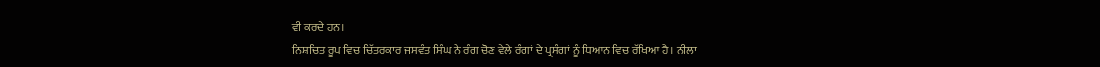ਵੀ ਕਰਦੇ ਹਨ।
ਨਿਸ਼ਚਿਤ ਰੂਪ ਵਿਚ ਚਿੱਤਰਕਾਰ ਜਸਵੰਤ ਸਿੰਘ ਨੇ ਰੰਗ ਚੋਣ ਵੇਲੇ ਰੰਗਾਂ ਦੇ ਪ੍ਰਸੰਗਾਂ ਨੂੰ ਧਿਆਨ ਵਿਚ ਰੱਖਿਆ ਹੈ। ਨੀਲਾ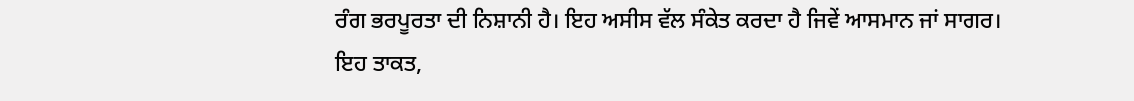ਰੰਗ ਭਰਪੂਰਤਾ ਦੀ ਨਿਸ਼ਾਨੀ ਹੈ। ਇਹ ਅਸੀਸ ਵੱਲ ਸੰਕੇਤ ਕਰਦਾ ਹੈ ਜਿਵੇਂ ਆਸਮਾਨ ਜਾਂ ਸਾਗਰ। ਇਹ ਤਾਕਤ,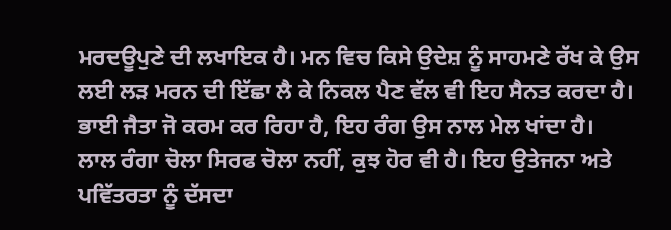ਮਰਦਊਪੁਣੇ ਦੀ ਲਖਾਇਕ ਹੈ। ਮਨ ਵਿਚ ਕਿਸੇ ਉਦੇਸ਼ ਨੂੰ ਸਾਹਮਣੇ ਰੱਖ ਕੇ ਉਸ ਲਈ ਲੜ ਮਰਨ ਦੀ ਇੱਛਾ ਲੈ ਕੇ ਨਿਕਲ ਪੈਣ ਵੱਲ ਵੀ ਇਹ ਸੈਨਤ ਕਰਦਾ ਹੈ। ਭਾਈ ਜੈਤਾ ਜੋ ਕਰਮ ਕਰ ਰਿਹਾ ਹੈ, ਇਹ ਰੰਗ ਉਸ ਨਾਲ ਮੇਲ ਖਾਂਦਾ ਹੈ।
ਲਾਲ ਰੰਗਾ ਚੋਲਾ ਸਿਰਫ ਚੋਲਾ ਨਹੀਂ, ਕੁਝ ਹੋਰ ਵੀ ਹੈ। ਇਹ ਉਤੇਜਨਾ ਅਤੇ ਪਵਿੱਤਰਤਾ ਨੂੰ ਦੱਸਦਾ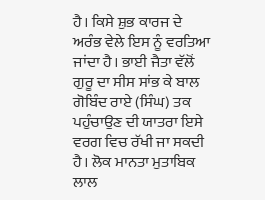ਹੈ। ਕਿਸੇ ਸ਼ੁਭ ਕਾਰਜ ਦੇ ਅਰੰਭ ਵੇਲੇ ਇਸ ਨੂੰ ਵਰਤਿਆ ਜਾਂਦਾ ਹੈ। ਭਾਈ ਜੈਤਾ ਵੱਲੋਂ ਗੁਰੂ ਦਾ ਸੀਸ ਸਾਂਭ ਕੇ ਬਾਲ ਗੋਬਿੰਦ ਰਾਏ (ਸਿੰਘ) ਤਕ ਪਹੁੰਚਾਉਣ ਦੀ ਯਾਤਰਾ ਇਸੇ ਵਰਗ ਵਿਚ ਰੱਖੀ ਜਾ ਸਕਦੀ ਹੈ। ਲੋਕ ਮਾਨਤਾ ਮੁਤਾਬਿਕ ਲਾਲ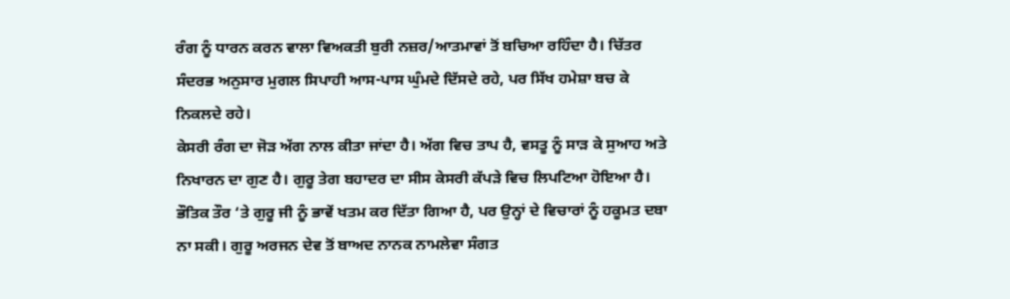ਰੰਗ ਨੂੰ ਧਾਰਨ ਕਰਨ ਵਾਲਾ ਵਿਅਕਤੀ ਬੁਰੀ ਨਜ਼ਰ/ਆਤਮਾਵਾਂ ਤੋਂ ਬਚਿਆ ਰਹਿੰਦਾ ਹੈ। ਚਿੱਤਰ ਸੰਦਰਭ ਅਨੁਸਾਰ ਮੁਗਲ ਸਿਪਾਹੀ ਆਸ-ਪਾਸ ਘੁੰਮਦੇ ਦਿੱਸਦੇ ਰਹੇ, ਪਰ ਸਿੱਖ ਹਮੇਸ਼ਾ ਬਚ ਕੇ ਨਿਕਲਦੇ ਰਹੇ।
ਕੇਸਰੀ ਰੰਗ ਦਾ ਜੋੜ ਅੱਗ ਨਾਲ ਕੀਤਾ ਜਾਂਦਾ ਹੈ। ਅੱਗ ਵਿਚ ਤਾਪ ਹੈ, ਵਸਤੂ ਨੂੰ ਸਾੜ ਕੇ ਸੁਆਹ ਅਤੇ ਨਿਖਾਰਨ ਦਾ ਗੁਣ ਹੈ। ਗੁਰੂ ਤੇਗ ਬਹਾਦਰ ਦਾ ਸੀਸ ਕੇਸਰੀ ਕੱਪੜੇ ਵਿਚ ਲਿਪਟਿਆ ਹੋਇਆ ਹੈ। ਭੌਤਿਕ ਤੌਰ ‘ਤੇ ਗੁਰੂ ਜੀ ਨੂੰ ਭਾਵੇਂ ਖਤਮ ਕਰ ਦਿੱਤਾ ਗਿਆ ਹੈ, ਪਰ ਉਨ੍ਹਾਂ ਦੇ ਵਿਚਾਰਾਂ ਨੂੰ ਹਕੂਮਤ ਦਬਾ ਨਾ ਸਕੀ। ਗੁਰੂ ਅਰਜਨ ਦੇਵ ਤੋਂ ਬਾਅਦ ਨਾਨਕ ਨਾਮਲੇਵਾ ਸੰਗਤ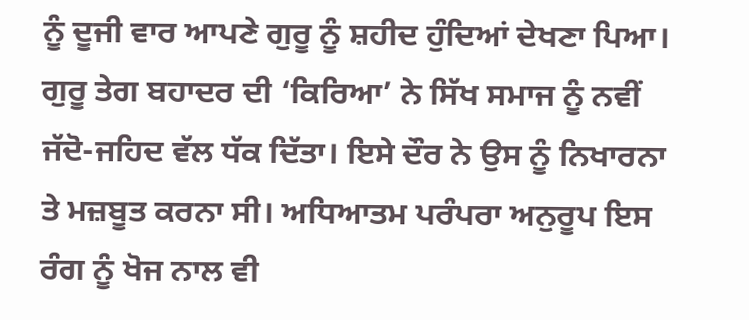ਨੂੰ ਦੂਜੀ ਵਾਰ ਆਪਣੇ ਗੁਰੂ ਨੂੰ ਸ਼ਹੀਦ ਹੁੰਦਿਆਂ ਦੇਖਣਾ ਪਿਆ। ਗੁਰੂ ਤੇਗ ਬਹਾਦਰ ਦੀ ‘ਕਿਰਿਆ’ ਨੇ ਸਿੱਖ ਸਮਾਜ ਨੂੰ ਨਵੀਂ ਜੱਦੋ-ਜਹਿਦ ਵੱਲ ਧੱਕ ਦਿੱਤਾ। ਇਸੇ ਦੌਰ ਨੇ ਉਸ ਨੂੰ ਨਿਖਾਰਨਾ ਤੇ ਮਜ਼ਬੂਤ ਕਰਨਾ ਸੀ। ਅਧਿਆਤਮ ਪਰੰਪਰਾ ਅਨੁਰੂਪ ਇਸ ਰੰਗ ਨੂੰ ਖੋਜ ਨਾਲ ਵੀ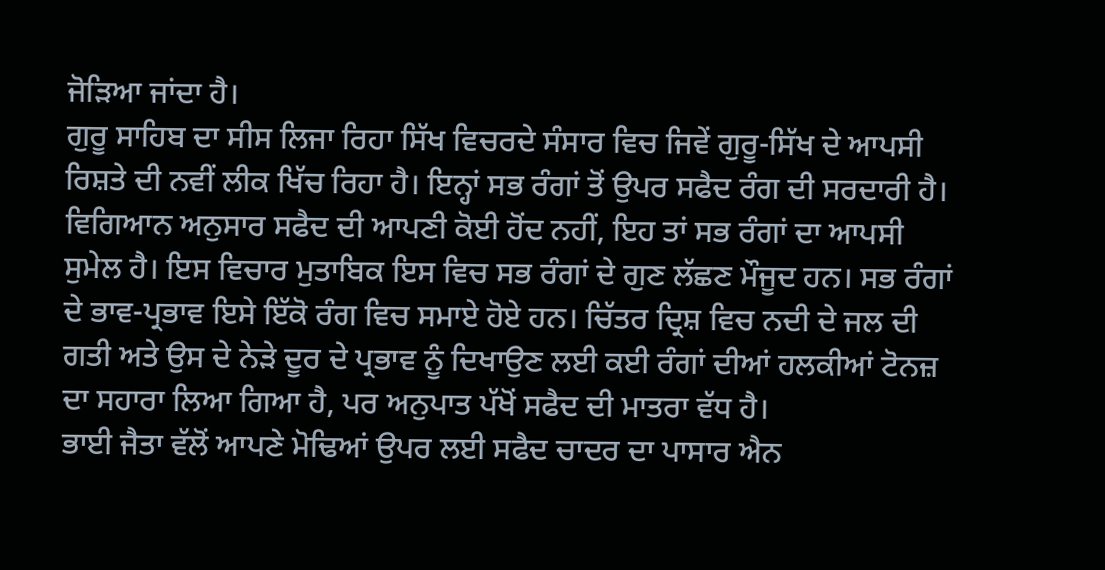ਜੋੜਿਆ ਜਾਂਦਾ ਹੈ।
ਗੁਰੂ ਸਾਹਿਬ ਦਾ ਸੀਸ ਲਿਜਾ ਰਿਹਾ ਸਿੱਖ ਵਿਚਰਦੇ ਸੰਸਾਰ ਵਿਚ ਜਿਵੇਂ ਗੁਰੂ-ਸਿੱਖ ਦੇ ਆਪਸੀ ਰਿਸ਼ਤੇ ਦੀ ਨਵੀਂ ਲੀਕ ਖਿੱਚ ਰਿਹਾ ਹੈ। ਇਨ੍ਹਾਂ ਸਭ ਰੰਗਾਂ ਤੋਂ ਉਪਰ ਸਫੈਦ ਰੰਗ ਦੀ ਸਰਦਾਰੀ ਹੈ। ਵਿਗਿਆਨ ਅਨੁਸਾਰ ਸਫੈਦ ਦੀ ਆਪਣੀ ਕੋਈ ਹੋਂਦ ਨਹੀਂ, ਇਹ ਤਾਂ ਸਭ ਰੰਗਾਂ ਦਾ ਆਪਸੀ ਸੁਮੇਲ ਹੈ। ਇਸ ਵਿਚਾਰ ਮੁਤਾਬਿਕ ਇਸ ਵਿਚ ਸਭ ਰੰਗਾਂ ਦੇ ਗੁਣ ਲੱਛਣ ਮੌਜੂਦ ਹਨ। ਸਭ ਰੰਗਾਂ ਦੇ ਭਾਵ-ਪ੍ਰਭਾਵ ਇਸੇ ਇੱਕੋ ਰੰਗ ਵਿਚ ਸਮਾਏ ਹੋਏ ਹਨ। ਚਿੱਤਰ ਦ੍ਰਿਸ਼ ਵਿਚ ਨਦੀ ਦੇ ਜਲ ਦੀ ਗਤੀ ਅਤੇ ਉਸ ਦੇ ਨੇੜੇ ਦੂਰ ਦੇ ਪ੍ਰਭਾਵ ਨੂੰ ਦਿਖਾਉਣ ਲਈ ਕਈ ਰੰਗਾਂ ਦੀਆਂ ਹਲਕੀਆਂ ਟੋਨਜ਼ ਦਾ ਸਹਾਰਾ ਲਿਆ ਗਿਆ ਹੈ, ਪਰ ਅਨੁਪਾਤ ਪੱਖੋਂ ਸਫੈਦ ਦੀ ਮਾਤਰਾ ਵੱਧ ਹੈ।
ਭਾਈ ਜੈਤਾ ਵੱਲੋਂ ਆਪਣੇ ਮੋਢਿਆਂ ਉਪਰ ਲਈ ਸਫੈਦ ਚਾਦਰ ਦਾ ਪਾਸਾਰ ਐਨ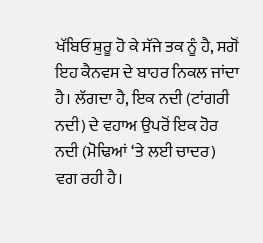ਖੱਬਿਓਂ ਸ਼ੁਰੂ ਹੋ ਕੇ ਸੱਜੇ ਤਕ ਨੂੰ ਹੈ, ਸਗੋਂ ਇਹ ਕੈਨਵਸ ਦੇ ਬਾਹਰ ਨਿਕਲ ਜਾਂਦਾ ਹੈ। ਲੱਗਦਾ ਹੈ, ਇਕ ਨਦੀ (ਟਾਂਗਰੀ ਨਦੀ) ਦੇ ਵਹਾਅ ਉਪਰੋਂ ਇਕ ਹੋਰ ਨਦੀ (ਮੋਢਿਆਂ ‘ਤੇ ਲਈ ਚਾਦਰ) ਵਗ ਰਹੀ ਹੈ।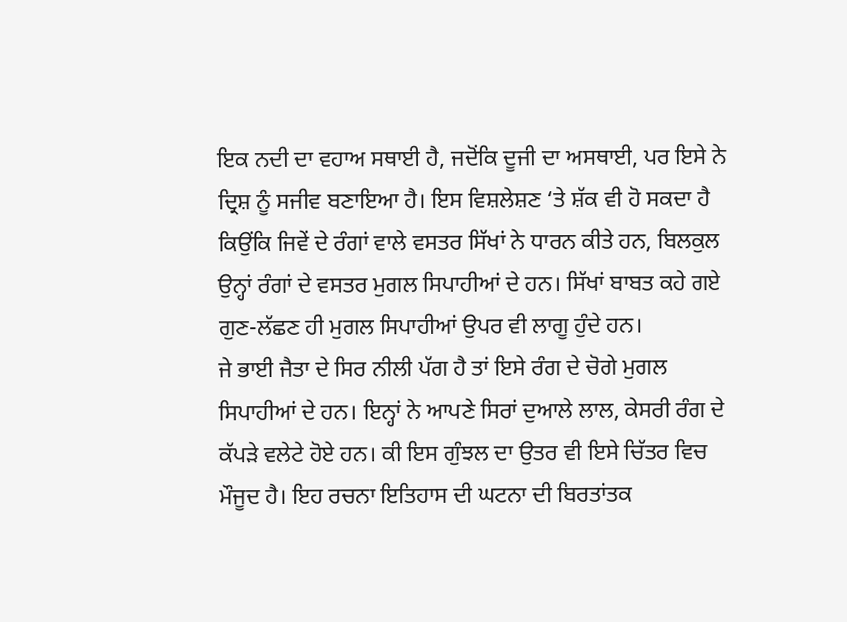ਇਕ ਨਦੀ ਦਾ ਵਹਾਅ ਸਥਾਈ ਹੈ, ਜਦੋਂਕਿ ਦੂਜੀ ਦਾ ਅਸਥਾਈ, ਪਰ ਇਸੇ ਨੇ ਦ੍ਰਿਸ਼ ਨੂੰ ਸਜੀਵ ਬਣਾਇਆ ਹੈ। ਇਸ ਵਿਸ਼ਲੇਸ਼ਣ ‘ਤੇ ਸ਼ੱਕ ਵੀ ਹੋ ਸਕਦਾ ਹੈ ਕਿਉਂਕਿ ਜਿਵੇਂ ਦੇ ਰੰਗਾਂ ਵਾਲੇ ਵਸਤਰ ਸਿੱਖਾਂ ਨੇ ਧਾਰਨ ਕੀਤੇ ਹਨ, ਬਿਲਕੁਲ ਉਨ੍ਹਾਂ ਰੰਗਾਂ ਦੇ ਵਸਤਰ ਮੁਗਲ ਸਿਪਾਹੀਆਂ ਦੇ ਹਨ। ਸਿੱਖਾਂ ਬਾਬਤ ਕਹੇ ਗਏ ਗੁਣ-ਲੱਛਣ ਹੀ ਮੁਗਲ ਸਿਪਾਹੀਆਂ ਉਪਰ ਵੀ ਲਾਗੂ ਹੁੰਦੇ ਹਨ।
ਜੇ ਭਾਈ ਜੈਤਾ ਦੇ ਸਿਰ ਨੀਲੀ ਪੱਗ ਹੈ ਤਾਂ ਇਸੇ ਰੰਗ ਦੇ ਚੋਗੇ ਮੁਗਲ ਸਿਪਾਹੀਆਂ ਦੇ ਹਨ। ਇਨ੍ਹਾਂ ਨੇ ਆਪਣੇ ਸਿਰਾਂ ਦੁਆਲੇ ਲਾਲ, ਕੇਸਰੀ ਰੰਗ ਦੇ ਕੱਪੜੇ ਵਲੇਟੇ ਹੋਏ ਹਨ। ਕੀ ਇਸ ਗੁੰਝਲ ਦਾ ਉਤਰ ਵੀ ਇਸੇ ਚਿੱਤਰ ਵਿਚ ਮੌਜੂਦ ਹੈ। ਇਹ ਰਚਨਾ ਇਤਿਹਾਸ ਦੀ ਘਟਨਾ ਦੀ ਬਿਰਤਾਂਤਕ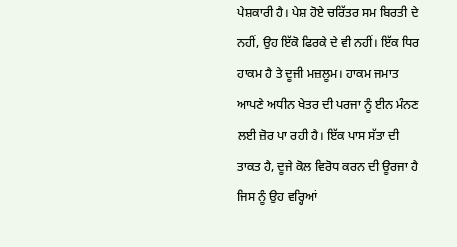ਪੇਸ਼ਕਾਰੀ ਹੈ। ਪੇਸ਼ ਹੋਏ ਚਰਿੱਤਰ ਸਮ ਬਿਰਤੀ ਦੇ ਨਹੀਂ, ਉਹ ਇੱਕੋ ਫਿਰਕੇ ਦੇ ਵੀ ਨਹੀਂ। ਇੱਕ ਧਿਰ ਹਾਕਮ ਹੈ ਤੇ ਦੂਜੀ ਮਜ਼ਲੂਮ। ਹਾਕਮ ਜਮਾਤ ਆਪਣੇ ਅਧੀਨ ਖੇਤਰ ਦੀ ਪਰਜਾ ਨੂੰ ਈਨ ਮੰਨਣ ਲਈ ਜ਼ੋਰ ਪਾ ਰਹੀ ਹੈ। ਇੱਕ ਪਾਸ ਸੱਤਾ ਦੀ ਤਾਕਤ ਹੈ, ਦੂਜੇ ਕੋਲ ਵਿਰੋਧ ਕਰਨ ਦੀ ਊਰਜਾ ਹੈ ਜਿਸ ਨੂੰ ਉਹ ਵਰ੍ਹਿਆਂ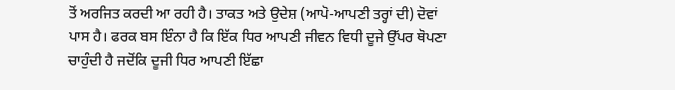ਤੋਂ ਅਰਜਿਤ ਕਰਦੀ ਆ ਰਹੀ ਹੈ। ਤਾਕਤ ਅਤੇ ਉਦੇਸ਼ (ਆਪੋ-ਆਪਣੀ ਤਰ੍ਹਾਂ ਦੀ) ਦੋਵਾਂ ਪਾਸ ਹੈ। ਫਰਕ ਬਸ ਇੰਨਾ ਹੈ ਕਿ ਇੱਕ ਧਿਰ ਆਪਣੀ ਜੀਵਨ ਵਿਧੀ ਦੂਜੇ ਉੱਪਰ ਥੋਪਣਾ ਚਾਹੁੰਦੀ ਹੈ ਜਦੋਂਕਿ ਦੂਜੀ ਧਿਰ ਆਪਣੀ ਇੱਛਾ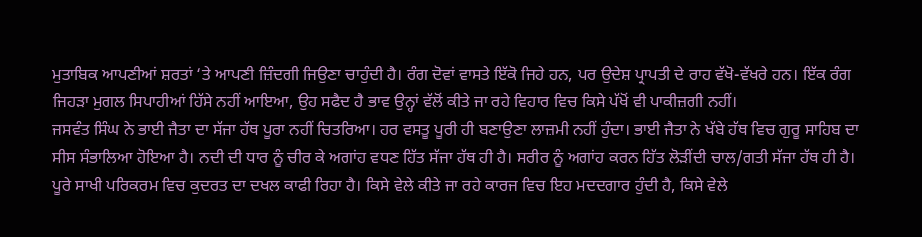ਮੁਤਾਬਿਕ ਆਪਣੀਆਂ ਸ਼ਰਤਾਂ ‘ਤੇ ਆਪਣੀ ਜ਼ਿੰਦਗੀ ਜਿਉਣਾ ਚਾਹੁੰਦੀ ਹੈ। ਰੰਗ ਦੋਵਾਂ ਵਾਸਤੇ ਇੱਕੋ ਜਿਹੇ ਹਨ, ਪਰ ਉਦੇਸ਼ ਪ੍ਰਾਪਤੀ ਦੇ ਰਾਹ ਵੱਖੋ-ਵੱਖਰੇ ਹਨ। ਇੱਕ ਰੰਗ ਜਿਹੜਾ ਮੁਗਲ ਸਿਪਾਹੀਆਂ ਹਿੱਸੇ ਨਹੀਂ ਆਇਆ, ਉਹ ਸਫੈਦ ਹੈ ਭਾਵ ਉਨ੍ਹਾਂ ਵੱਲੋਂ ਕੀਤੇ ਜਾ ਰਹੇ ਵਿਹਾਰ ਵਿਚ ਕਿਸੇ ਪੱਖੋਂ ਵੀ ਪਾਕੀਜ਼ਗੀ ਨਹੀਂ।
ਜਸਵੰਤ ਸਿੰਘ ਨੇ ਭਾਈ ਜੈਤਾ ਦਾ ਸੱਜਾ ਹੱਥ ਪੂਰਾ ਨਹੀਂ ਚਿਤਰਿਆ। ਹਰ ਵਸਤੂ ਪੂਰੀ ਹੀ ਬਣਾਉਣਾ ਲਾਜ਼ਮੀ ਨਹੀਂ ਹੁੰਦਾ। ਭਾਈ ਜੈਤਾ ਨੇ ਖੱਬੇ ਹੱਥ ਵਿਚ ਗੁਰੂ ਸਾਹਿਬ ਦਾ ਸੀਸ ਸੰਭਾਲਿਆ ਹੋਇਆ ਹੈ। ਨਦੀ ਦੀ ਧਾਰ ਨੂੰ ਚੀਰ ਕੇ ਅਗਾਂਹ ਵਧਣ ਹਿੱਤ ਸੱਜਾ ਹੱਥ ਹੀ ਹੈ। ਸਰੀਰ ਨੂੰ ਅਗਾਂਹ ਕਰਨ ਹਿੱਤ ਲੋੜੀਂਦੀ ਚਾਲ/ਗਤੀ ਸੱਜਾ ਹੱਥ ਹੀ ਹੈ।
ਪੂਰੇ ਸਾਖੀ ਪਰਿਕਰਮ ਵਿਚ ਕੁਦਰਤ ਦਾ ਦਖਲ ਕਾਫੀ ਰਿਹਾ ਹੈ। ਕਿਸੇ ਵੇਲੇ ਕੀਤੇ ਜਾ ਰਹੇ ਕਾਰਜ ਵਿਚ ਇਹ ਮਦਦਗਾਰ ਹੁੰਦੀ ਹੈ, ਕਿਸੇ ਵੇਲੇ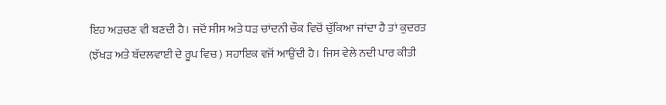ਇਹ ਅੜਚਣ ਵੀ ਬਣਦੀ ਹੈ। ਜਦੋਂ ਸੀਸ ਅਤੇ ਧੜ ਚਾਂਦਨੀ ਚੌਕ ਵਿਚੋਂ ਚੁੱਕਿਆ ਜਾਂਦਾ ਹੈ ਤਾਂ ਕੁਦਰਤ (ਝੱਖੜ ਅਤੇ ਬੱਦਲਵਾਈ ਦੇ ਰੂਪ ਵਿਚ) ਸਹਾਇਕ ਵਜੋਂ ਆਉਂਦੀ ਹੈ। ਜਿਸ ਵੇਲੇ ਨਦੀ ਪਾਰ ਕੀਤੀ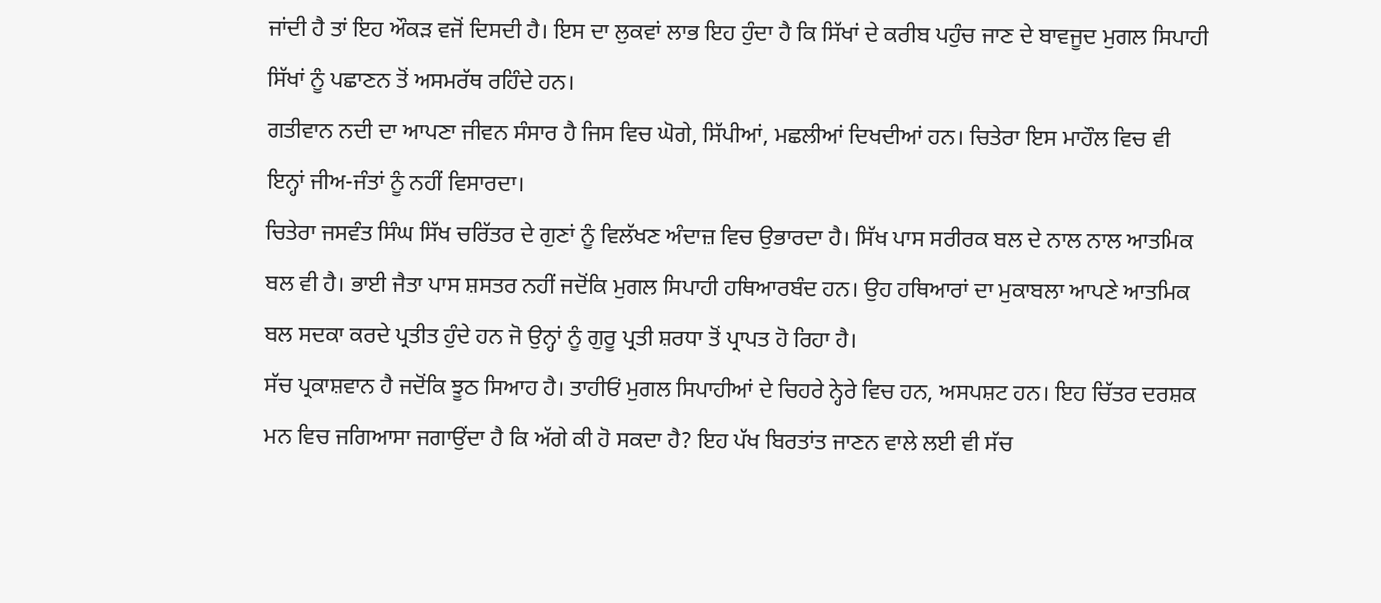ਜਾਂਦੀ ਹੈ ਤਾਂ ਇਹ ਔਕੜ ਵਜੋਂ ਦਿਸਦੀ ਹੈ। ਇਸ ਦਾ ਲੁਕਵਾਂ ਲਾਭ ਇਹ ਹੁੰਦਾ ਹੈ ਕਿ ਸਿੱਖਾਂ ਦੇ ਕਰੀਬ ਪਹੁੰਚ ਜਾਣ ਦੇ ਬਾਵਜੂਦ ਮੁਗਲ ਸਿਪਾਹੀ ਸਿੱਖਾਂ ਨੂੰ ਪਛਾਣਨ ਤੋਂ ਅਸਮਰੱਥ ਰਹਿੰਦੇ ਹਨ।
ਗਤੀਵਾਨ ਨਦੀ ਦਾ ਆਪਣਾ ਜੀਵਨ ਸੰਸਾਰ ਹੈ ਜਿਸ ਵਿਚ ਘੋਗੇ, ਸਿੱਪੀਆਂ, ਮਛਲੀਆਂ ਦਿਖਦੀਆਂ ਹਨ। ਚਿਤੇਰਾ ਇਸ ਮਾਹੌਲ ਵਿਚ ਵੀ ਇਨ੍ਹਾਂ ਜੀਅ-ਜੰਤਾਂ ਨੂੰ ਨਹੀਂ ਵਿਸਾਰਦਾ।
ਚਿਤੇਰਾ ਜਸਵੰਤ ਸਿੰਘ ਸਿੱਖ ਚਰਿੱਤਰ ਦੇ ਗੁਣਾਂ ਨੂੰ ਵਿਲੱਖਣ ਅੰਦਾਜ਼ ਵਿਚ ਉਭਾਰਦਾ ਹੈ। ਸਿੱਖ ਪਾਸ ਸਰੀਰਕ ਬਲ ਦੇ ਨਾਲ ਨਾਲ ਆਤਮਿਕ ਬਲ ਵੀ ਹੈ। ਭਾਈ ਜੈਤਾ ਪਾਸ ਸ਼ਸਤਰ ਨਹੀਂ ਜਦੋਂਕਿ ਮੁਗਲ ਸਿਪਾਹੀ ਹਥਿਆਰਬੰਦ ਹਨ। ਉਹ ਹਥਿਆਰਾਂ ਦਾ ਮੁਕਾਬਲਾ ਆਪਣੇ ਆਤਮਿਕ ਬਲ ਸਦਕਾ ਕਰਦੇ ਪ੍ਰਤੀਤ ਹੁੰਦੇ ਹਨ ਜੋ ਉਨ੍ਹਾਂ ਨੂੰ ਗੁਰੂ ਪ੍ਰਤੀ ਸ਼ਰਧਾ ਤੋਂ ਪ੍ਰਾਪਤ ਹੋ ਰਿਹਾ ਹੈ।
ਸੱਚ ਪ੍ਰਕਾਸ਼ਵਾਨ ਹੈ ਜਦੋਂਕਿ ਝੂਠ ਸਿਆਹ ਹੈ। ਤਾਹੀਓਂ ਮੁਗਲ ਸਿਪਾਹੀਆਂ ਦੇ ਚਿਹਰੇ ਨ੍ਹੇਰੇ ਵਿਚ ਹਨ, ਅਸਪਸ਼ਟ ਹਨ। ਇਹ ਚਿੱਤਰ ਦਰਸ਼ਕ ਮਨ ਵਿਚ ਜਗਿਆਸਾ ਜਗਾਉਂਦਾ ਹੈ ਕਿ ਅੱਗੇ ਕੀ ਹੋ ਸਕਦਾ ਹੈ? ਇਹ ਪੱਖ ਬਿਰਤਾਂਤ ਜਾਣਨ ਵਾਲੇ ਲਈ ਵੀ ਸੱਚ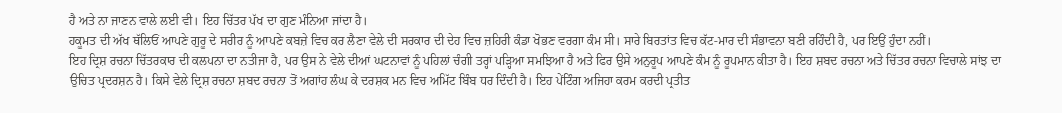ਹੈ ਅਤੇ ਨਾ ਜਾਣਨ ਵਾਲੇ ਲਈ ਵੀ। ਇਹ ਚਿੱਤਰ ਪੱਖ ਦਾ ਗੁਣ ਮੰਨਿਆ ਜਾਂਦਾ ਹੈ।
ਹਕੂਮਤ ਦੀ ਅੱਖ ਥੱਲਿਓਂ ਆਪਣੇ ਗੁਰੂ ਦੇ ਸਰੀਰ ਨੂੰ ਆਪਣੇ ਕਬਜ਼ੇ ਵਿਚ ਕਰ ਲੈਣਾ ਵੇਲੇ ਦੀ ਸਰਕਾਰ ਦੀ ਦੇਹ ਵਿਚ ਜ਼ਹਿਰੀ ਕੰਡਾ ਖੋਭਣ ਵਰਗਾ ਕੰਮ ਸੀ। ਸਾਰੇ ਬਿਰਤਾਂਤ ਵਿਚ ਕੱਟ-ਮਾਰ ਦੀ ਸੰਭਾਵਨਾ ਬਣੀ ਰਹਿੰਦੀ ਹੈ, ਪਰ ਇਉਂ ਹੁੰਦਾ ਨਹੀਂ।
ਇਹ ਦ੍ਰਿਸ਼ ਰਚਨਾ ਚਿੱਤਰਕਾਰ ਦੀ ਕਲਪਨਾ ਦਾ ਨਤੀਜਾ ਹੈ, ਪਰ ਉਸ ਨੇ ਵੇਲੇ ਦੀਆਂ ਘਟਨਾਵਾਂ ਨੂੰ ਪਹਿਲਾਂ ਚੰਗੀ ਤਰ੍ਹਾਂ ਪੜ੍ਹਿਆ ਸਮਝਿਆ ਹੈ ਅਤੇ ਫਿਰ ਉਸੇ ਅਨੁਰੂਪ ਆਪਣੇ ਕੰਮ ਨੂੰ ਰੂਪਮਾਨ ਕੀਤਾ ਹੈ। ਇਹ ਸ਼ਬਦ ਰਚਨਾ ਅਤੇ ਚਿੱਤਰ ਰਚਨਾ ਵਿਚਾਲੇ ਸਾਂਝ ਦਾ ਉਚਿਤ ਪ੍ਰਦਰਸ਼ਨ ਹੈ। ਕਿਸੇ ਵੇਲੇ ਦ੍ਰਿਸ਼ ਰਚਨਾ ਸ਼ਬਦ ਰਚਨਾ ਤੋਂ ਅਗਾਂਹ ਲੰਘ ਕੇ ਦਰਸ਼ਕ ਮਨ ਵਿਚ ਅਮਿੱਟ ਬਿੰਬ ਧਰ ਦਿੰਦੀ ਹੈ। ਇਹ ਪੇਂਟਿੰਗ ਅਜਿਹਾ ਕਰਮ ਕਰਦੀ ਪ੍ਰਤੀਤ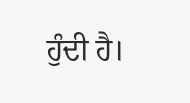ਹੁੰਦੀ ਹੈ।